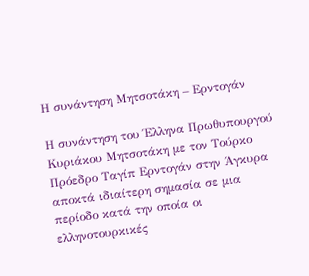Η συνάντηση Μητσοτάκη – Ερντογάν

Η συνάντηση του Έλληνα Πρωθυπουργού Κυριάκου Μητσοτάκη με τον Τούρκο Πρόεδρο Ταγίπ Ερντογάν στην Άγκυρα αποκτά ιδιαίτερη σημασία σε μια περίοδο κατά την οποία οι ελληνοτουρκικές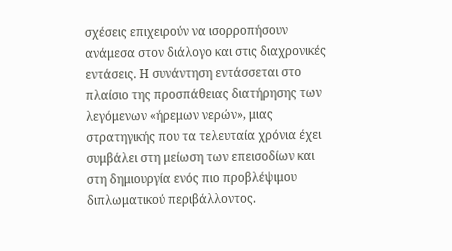σχέσεις επιχειρούν να ισορροπήσουν ανάμεσα στον διάλογο και στις διαχρονικές εντάσεις. Η συνάντηση εντάσσεται στο πλαίσιο της προσπάθειας διατήρησης των λεγόμενων «ήρεμων νερών», μιας στρατηγικής που τα τελευταία χρόνια έχει συμβάλει στη μείωση των επεισοδίων και στη δημιουργία ενός πιο προβλέψιμου διπλωματικού περιβάλλοντος.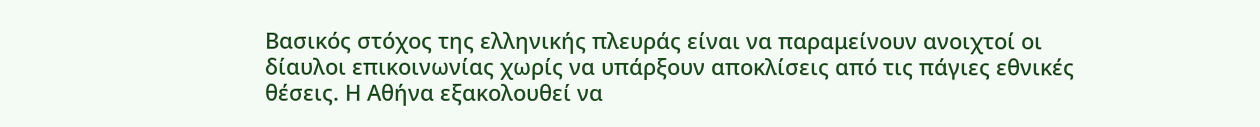Βασικός στόχος της ελληνικής πλευράς είναι να παραμείνουν ανοιχτοί οι δίαυλοι επικοινωνίας χωρίς να υπάρξουν αποκλίσεις από τις πάγιες εθνικές θέσεις. Η Αθήνα εξακολουθεί να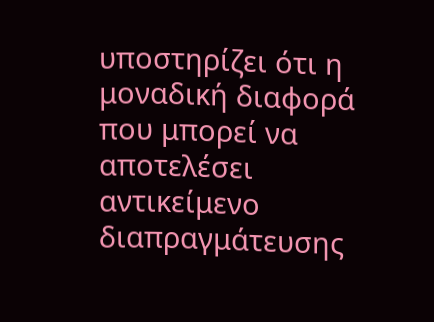υποστηρίζει ότι η μοναδική διαφορά που μπορεί να αποτελέσει αντικείμενο διαπραγμάτευσης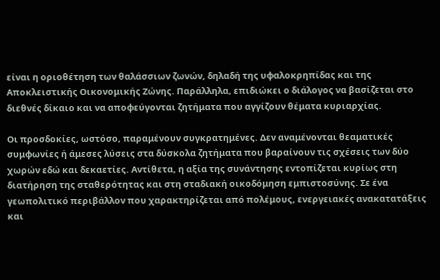είναι η οριοθέτηση των θαλάσσιων ζωνών, δηλαδή της υφαλοκρηπίδας και της Αποκλειστικής Οικονομικής Ζώνης. Παράλληλα, επιδιώκει ο διάλογος να βασίζεται στο διεθνές δίκαιο και να αποφεύγονται ζητήματα που αγγίζουν θέματα κυριαρχίας.

Οι προσδοκίες, ωστόσο, παραμένουν συγκρατημένες. Δεν αναμένονται θεαματικές συμφωνίες ή άμεσες λύσεις στα δύσκολα ζητήματα που βαραίνουν τις σχέσεις των δύο χωρών εδώ και δεκαετίες. Αντίθετα, η αξία της συνάντησης εντοπίζεται κυρίως στη διατήρηση της σταθερότητας και στη σταδιακή οικοδόμηση εμπιστοσύνης. Σε ένα γεωπολιτικό περιβάλλον που χαρακτηρίζεται από πολέμους, ενεργειακές ανακατατάξεις και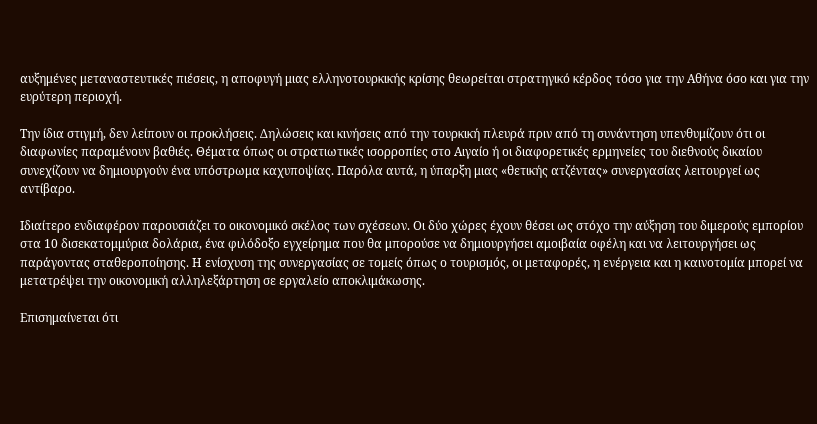αυξημένες μεταναστευτικές πιέσεις, η αποφυγή μιας ελληνοτουρκικής κρίσης θεωρείται στρατηγικό κέρδος τόσο για την Αθήνα όσο και για την ευρύτερη περιοχή.

Την ίδια στιγμή, δεν λείπουν οι προκλήσεις. Δηλώσεις και κινήσεις από την τουρκική πλευρά πριν από τη συνάντηση υπενθυμίζουν ότι οι διαφωνίες παραμένουν βαθιές. Θέματα όπως οι στρατιωτικές ισορροπίες στο Αιγαίο ή οι διαφορετικές ερμηνείες του διεθνούς δικαίου συνεχίζουν να δημιουργούν ένα υπόστρωμα καχυποψίας. Παρόλα αυτά, η ύπαρξη μιας «θετικής ατζέντας» συνεργασίας λειτουργεί ως αντίβαρο.

Ιδιαίτερο ενδιαφέρον παρουσιάζει το οικονομικό σκέλος των σχέσεων. Οι δύο χώρες έχουν θέσει ως στόχο την αύξηση του διμερούς εμπορίου στα 10 δισεκατομμύρια δολάρια, ένα φιλόδοξο εγχείρημα που θα μπορούσε να δημιουργήσει αμοιβαία οφέλη και να λειτουργήσει ως παράγοντας σταθεροποίησης. Η ενίσχυση της συνεργασίας σε τομείς όπως ο τουρισμός, οι μεταφορές, η ενέργεια και η καινοτομία μπορεί να μετατρέψει την οικονομική αλληλεξάρτηση σε εργαλείο αποκλιμάκωσης.

Επισημαίνεται ότι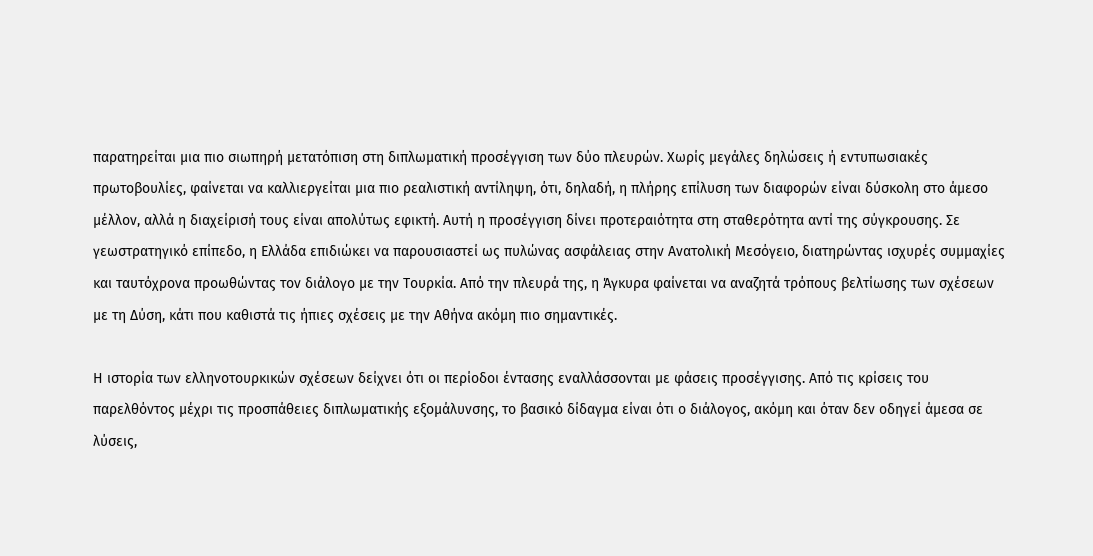παρατηρείται μια πιο σιωπηρή μετατόπιση στη διπλωματική προσέγγιση των δύο πλευρών. Χωρίς μεγάλες δηλώσεις ή εντυπωσιακές πρωτοβουλίες, φαίνεται να καλλιεργείται μια πιο ρεαλιστική αντίληψη, ότι, δηλαδή, η πλήρης επίλυση των διαφορών είναι δύσκολη στο άμεσο μέλλον, αλλά η διαχείρισή τους είναι απολύτως εφικτή. Αυτή η προσέγγιση δίνει προτεραιότητα στη σταθερότητα αντί της σύγκρουσης. Σε γεωστρατηγικό επίπεδο, η Ελλάδα επιδιώκει να παρουσιαστεί ως πυλώνας ασφάλειας στην Ανατολική Μεσόγειο, διατηρώντας ισχυρές συμμαχίες και ταυτόχρονα προωθώντας τον διάλογο με την Τουρκία. Από την πλευρά της, η Άγκυρα φαίνεται να αναζητά τρόπους βελτίωσης των σχέσεων με τη Δύση, κάτι που καθιστά τις ήπιες σχέσεις με την Αθήνα ακόμη πιο σημαντικές.

Η ιστορία των ελληνοτουρκικών σχέσεων δείχνει ότι οι περίοδοι έντασης εναλλάσσονται με φάσεις προσέγγισης. Από τις κρίσεις του παρελθόντος μέχρι τις προσπάθειες διπλωματικής εξομάλυνσης, το βασικό δίδαγμα είναι ότι ο διάλογος, ακόμη και όταν δεν οδηγεί άμεσα σε λύσεις,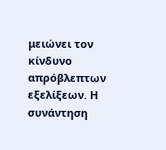μειώνει τον κίνδυνο απρόβλεπτων εξελίξεων. Η συνάντηση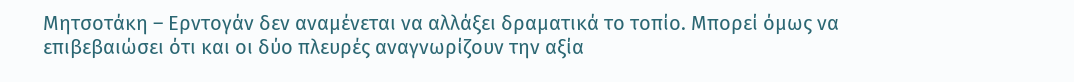Μητσοτάκη – Ερντογάν δεν αναμένεται να αλλάξει δραματικά το τοπίο. Μπορεί όμως να επιβεβαιώσει ότι και οι δύο πλευρές αναγνωρίζουν την αξία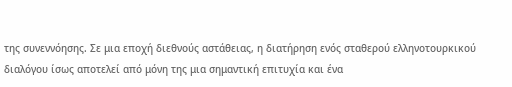της συνεννόησης. Σε μια εποχή διεθνούς αστάθειας, η διατήρηση ενός σταθερού ελληνοτουρκικού διαλόγου ίσως αποτελεί από μόνη της μια σημαντική επιτυχία και ένα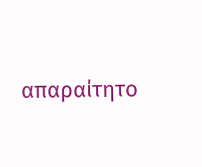απαραίτητο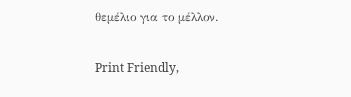θεμέλιο για το μέλλον.

Print Friendly,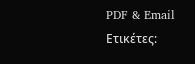PDF & Email
Ετικέτες: